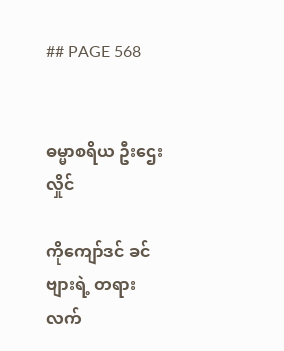## PAGE 568


ဓမ္မာစရိယ ဦးဌေးလှိုင်

ကိုကျော်ဒင် ခင်ဗျားရဲ့ တရားလက်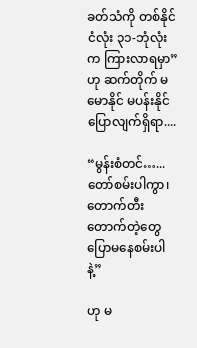ခတ်သံကို တစ်နိုင်ငံလုံး ၃၁-ဘုံလုံးက ကြားလာရမှာ”
ဟု ဆက်တိုက် မမောနိုင် မပန်းနိုင် ပြောလျက်ရှိရာ....

“မွန်းစံတင်…...တော်စမ်းပါကွာ၊ တောက်တီးတောက်တဲ့တွေ ပြောမနေစမ်းပါနဲ့”

ဟု မ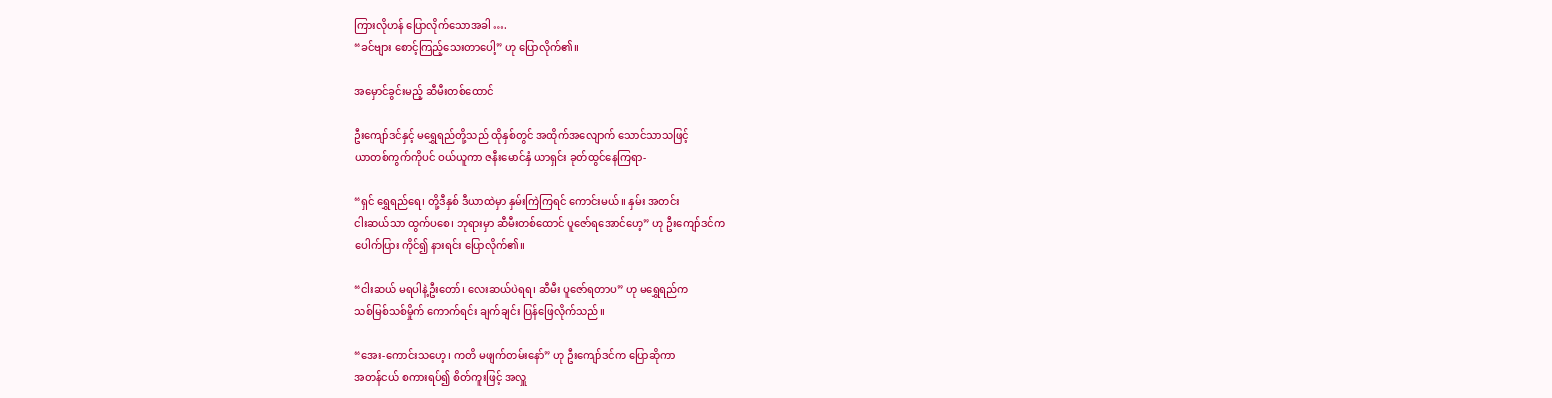ကြားလိုဟန် ပြောလိုက်သောအခါ ….
“ခင်ဗျား စောင့်ကြည့်သေးတာပေါ့” ဟု ပြောလိုက်၏။

အမှောင်ခွင်းမည့် ဆီမီးတစ်ထောင်

ဦးကျော်ဒင်နှင့် မရွှေရည်တို့သည် ထိုနှစ်တွင် အထိုက်အလျောက် သောင်သာသဖြင့်
ယာတစ်ကွက်ကိုပင် ဝယ်ယူကာ ဇနီးမောင်နှံ ယာရှင်း ခုတ်ထွင်နေကြရာ-

“ရှင် ရွှေရည်ရေ၊ တို့ဒီနှစ် ဒီယာထဲမှာ နှမ်းကြဲကြရင် ကောင်းမယ်။ နှမ်း အတင်း
ငါးဆယ်သာ ထွက်ပစေ၊ ဘုရားမှာ ဆီမီးတစ်ထောင် ပူဇော်ရအောင်ဟေ့” ဟု ဦးကျော်ဒင်က
ပေါက်ပြား ကိုင်၍ နားရင်း ပြောလိုက်၏။

“ငါးဆယ် မရပါနဲ့ဦးတော်၊ လေးဆယ်ပဲရရ၊ ဆီမီး ပူဇော်ရတာပ” ဟု မရွှေရည်က
သစ်မြစ်သစ်မှိုက် ကောက်ရင်း ချက်ချင်း ပြန်ဖြေလိုက်သည်။

“အေး-ကောင်းသဟေ့၊ ကတိ မဖျက်တမ်းနော်” ဟု ဦးကျော်ဒင်က ပြောဆိုကာ
အတန်ငယ် စကားရပ်၍ စိတ်ကူးဖြင့် အလှူ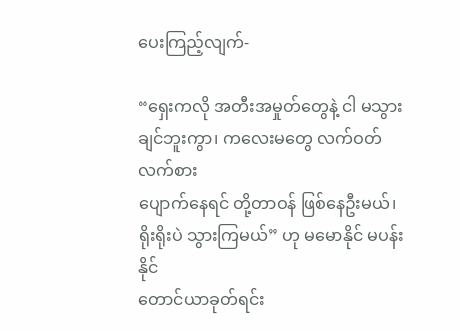ပေးကြည့်လျက်-

“ရှေးကလို အတီးအမှုတ်တွေနဲ့ ငါ မသွားချင်ဘူးကွာ၊ ကလေးမတွေ လက်ဝတ်လက်စား
ပျောက်နေရင် တို့တာဝန် ဖြစ်နေဦးမယ်၊ ရိုးရိုးပဲ သွားကြမယ်” ဟု မမောနိုင် မပန်းနိုင်
တောင်ယာခုတ်ရင်း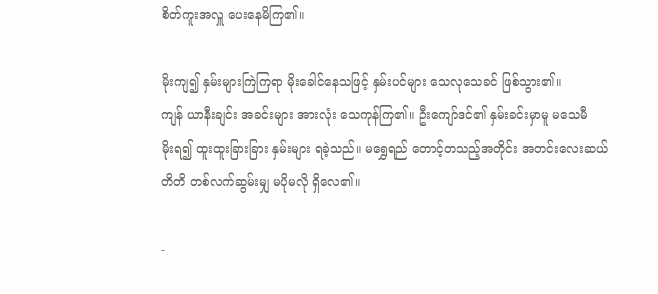စိတ်ကူးအလှူ ပေးနေမိကြ၏။

မိုးကျ၍ နှမ်းများကြဲကြရာ မိုးခေါင်နေသဖြင့် နှမ်းပင်များ သေလုသေခင် ဖြစ်သွား၏။
ကျန် ယာနီးချင်း အခင်းများ အားလုံး သေကုန်ကြ၏။ ဦးကျော်ဒင်၏ နှမ်းခင်းမှာမူ မသေမီ
မိုးရ၍ ထူးထူးခြားခြား နှမ်းများ ရခဲ့သည်။ မရွှေရည် တောင့်တသည့်အတိုင်း အတင်းလေးဆယ်
တိတိ တစ်လက်ဆွမ်းမျှ မပိုမလို ရှိလေ၏။

-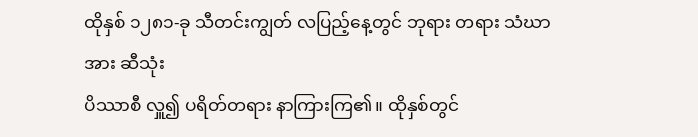ထိုနှစ် ၁၂၈၁-ခု သီတင်းကျွတ် လပြည့်နေ့တွင် ဘုရား တရား သံဃာအား ဆီသုံး
ပိဿာစီ လှူ၍ ပရိတ်တရား နာကြားကြ၏။ ထိုနှစ်တွင်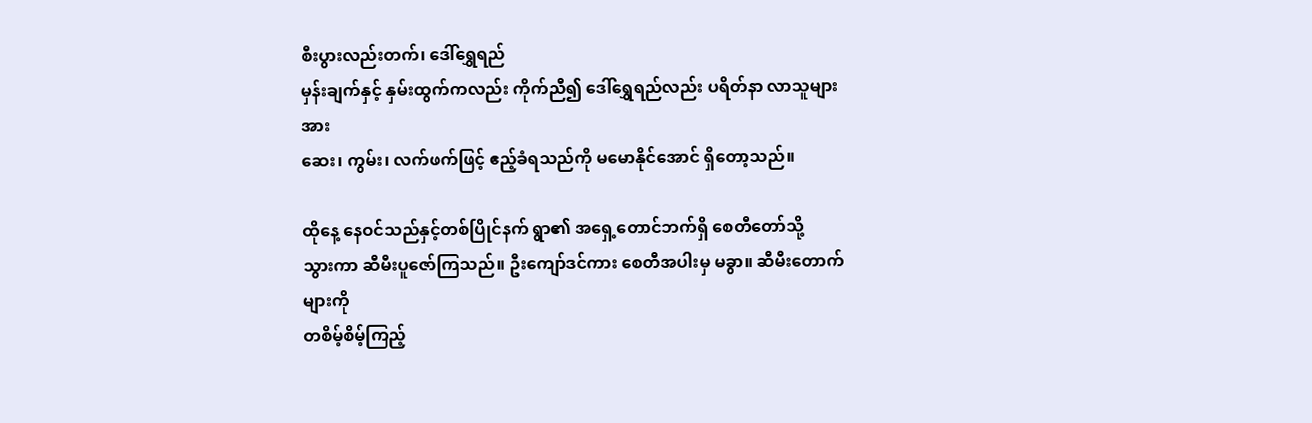စီးပွားလည်းတက်၊ ဒေါ်ရွှေရည်
မှန်းချက်နှင့် နှမ်းထွက်ကလည်း ကိုက်ညီ၍ ဒေါ်ရွှေရည်လည်း ပရိတ်နာ လာသူများအား
ဆေး၊ ကွမ်း၊ လက်ဖက်ဖြင့် ဧည့်ခံရသည်ကို မမောနိုင်အောင် ရှိတော့သည်။

ထိုနေ့ နေဝင်သည်နှင့်တစ်ပြိုင်နက် ရွာ၏ အရှေ့တောင်ဘက်ရှိ စေတီတော်သို့
သွားကာ ဆီမီးပူဇော်ကြသည်။ ဦးကျော်ဒင်ကား စေတီအပါးမှ မခွာ။ ဆီမီးတောက်များကို
တစိမ့်စိမ့်ကြည့်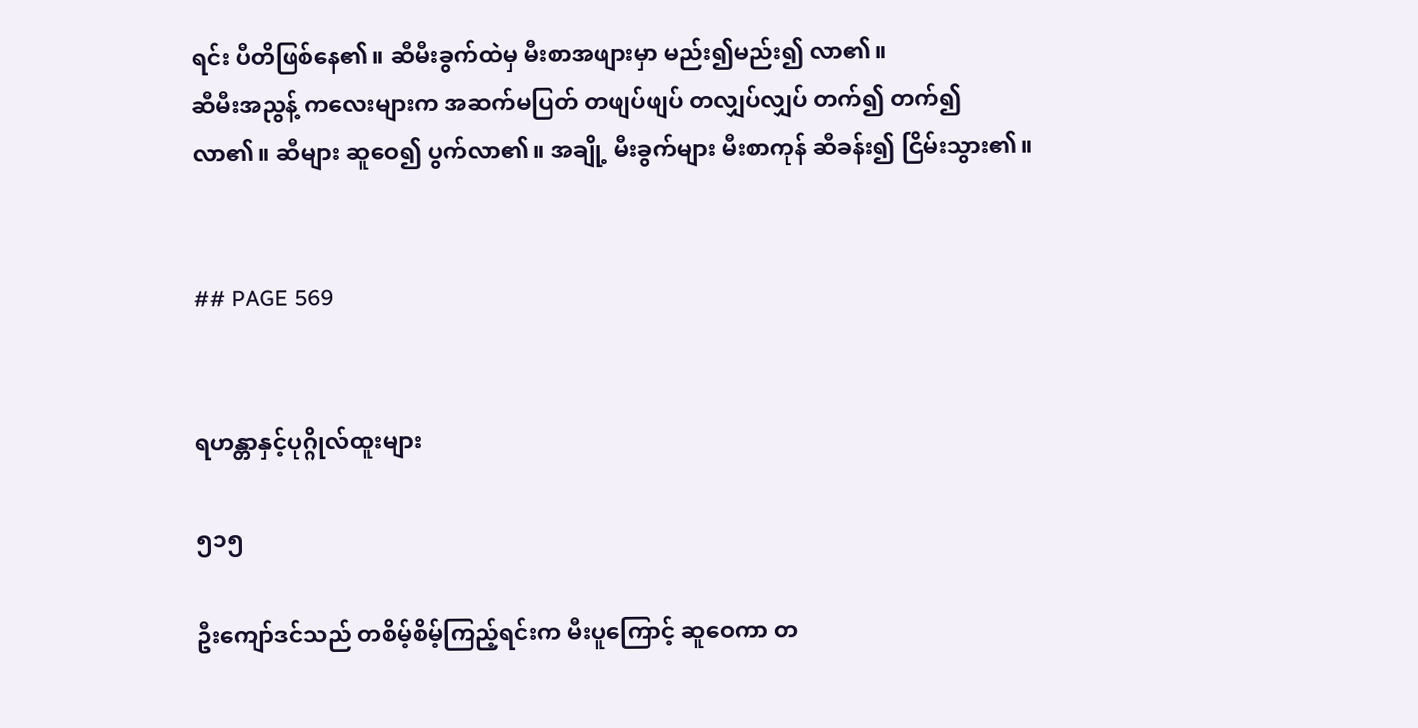ရင်း ပီတိဖြစ်နေ၏။ ဆီမီးခွက်ထဲမှ မီးစာအဖျားမှာ မည်း၍မည်း၍ လာ၏။
ဆီမီးအညွန့် ကလေးများက အဆက်မပြတ် တဖျပ်ဖျပ် တလျှပ်လျှပ် တက်၍ တက်၍
လာ၏။ ဆီများ ဆူဝေ၍ ပွက်လာ၏။ အချို့ မီးခွက်များ မီးစာကုန် ဆီခန်း၍ ငြိမ်းသွား၏။


## PAGE 569


ရဟန္တာနှင့်ပုဂ္ဂိုလ်ထူးများ

၅၁၅

ဦးကျော်ဒင်သည် တစိမ့်စိမ့်ကြည့်ရင်းက မီးပူကြောင့် ဆူဝေကာ တ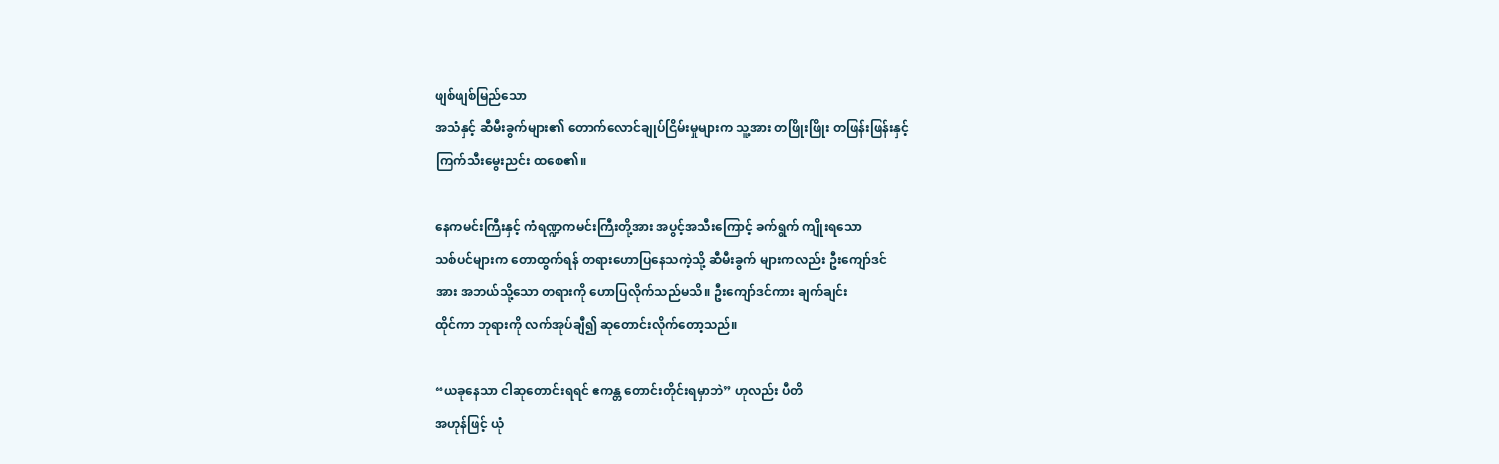ဖျစ်ဖျစ်မြည်သော
အသံနှင့် ဆီမီးခွက်များ၏ တောက်လောင်ချုပ်ငြိမ်းမှုများက သူ့အား တဖြိုးဖြိုး တဖြန်းဖြန်းနှင့်
ကြက်သီးမွေးညင်း ထစေ၏။

နေကမင်းကြီးနှင့် ကံရဏ္ဍကမင်းကြီးတို့အား အပွင့်အသီးကြောင့် ခက်ရွက် ကျိုးရသော
သစ်ပင်များက တောထွက်ရန် တရားဟောပြနေသကဲ့သို့ ဆီမီးခွက် များကလည်း ဦးကျော်ဒင်
အား အဘယ်သို့သော တရားကို ဟောပြလိုက်သည်မသိ။ ဦးကျော်ဒင်ကား ချက်ချင်း
ထိုင်ကာ ဘုရားကို လက်အုပ်ချီ၍ ဆုတောင်းလိုက်တော့သည်။

“ယခုနေသာ ငါဆုတောင်းရရင် ဧကန္တ တောင်းတိုင်းရမှာဘဲ” ဟုလည်း ပီတိ
အဟုန်ဖြင့် ယုံ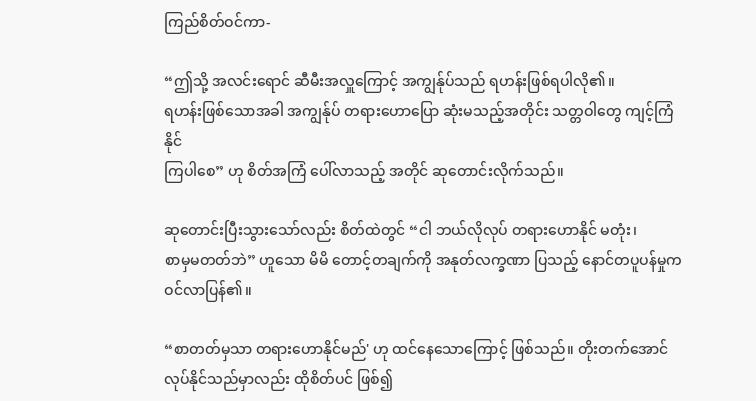ကြည်စိတ်ဝင်ကာ-

“ဤသို့ အလင်းရောင် ဆီမီးအလှူကြောင့် အကျွန်ုပ်သည် ရဟန်းဖြစ်ရပါလို၏။
ရဟန်းဖြစ်သောအခါ အကျွန်ုပ် တရားဟောပြော ဆုံးမသည့်အတိုင်း သတ္တဝါတွေ ကျင့်ကြံနိုင်
ကြပါစေ” ဟု စိတ်အကြံ ပေါ်လာသည့် အတိုင် ဆုတောင်းလိုက်သည်။

ဆုတောင်းပြီးသွားသော်လည်း စိတ်ထဲတွင် “ငါ ဘယ်လိုလုပ် တရားဟောနိုင် မတုံး၊
စာမှမတတ်ဘဲ” ဟူသော မိမိ တောင့်တချက်ကို အနုတ်လက္ခဏာ ပြသည့် နောင်တပူပန်မှုက
ဝင်လာပြန်၏။

“စာတတ်မှသာ တရားဟောနိုင်မည်' ဟု ထင်နေသောကြောင့် ဖြစ်သည်။ တိုးတက်အောင်
လုပ်နိုင်သည်မှာလည်း ထိုစိတ်ပင် ဖြစ်၍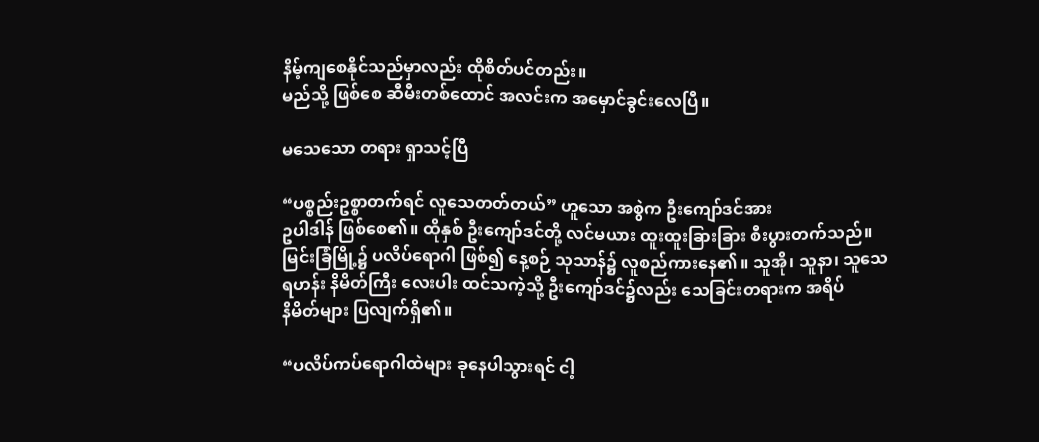နိမ့်ကျစေနိုင်သည်မှာလည်း ထိုစိတ်ပင်တည်း။
မည်သို့ ဖြစ်စေ ဆီမီးတစ်ထောင် အလင်းက အမှောင်ခွင်းလေပြီ။

မသေသော တရား ရှာသင့်ပြီ

“ပစ္စည်းဥစ္စာတက်ရင် လူသေတတ်တယ်” ဟူသော အစွဲက ဦးကျော်ဒင်အား
ဥပါဒါန် ဖြစ်စေ၏။ ထိုနှစ် ဦးကျော်ဒင်တို့ လင်မယား ထူးထူးခြားခြား စီးပွားတက်သည်။
မြင်းခြံမြို့၌ ပလိပ်ရောဂါ ဖြစ်၍ နေ့စဉ် သုသာန်၌ လူစည်ကားနေ၏။ သူအို၊ သူနာ၊ သူသေ
ရဟန်း နိမိတ်ကြီး လေးပါး ထင်သကဲ့သို့ ဦးကျော်ဒင်၌လည်း သေခြင်းတရားက အရိပ်
နိမိတ်များ ပြလျက်ရှိ၏။

“ပလိပ်ကပ်ရောဂါထဲများ ခုနေပါသွားရင် ငါ့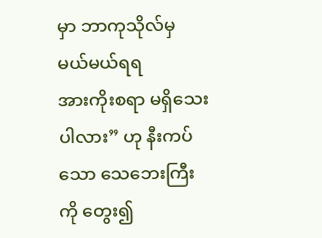မှာ ဘာကုသိုလ်မှ မယ်မယ်ရရ
အားကိုးစရာ မရှိသေးပါလား” ဟု နီးကပ်သော သေဘေးကြီးကို တွေး၍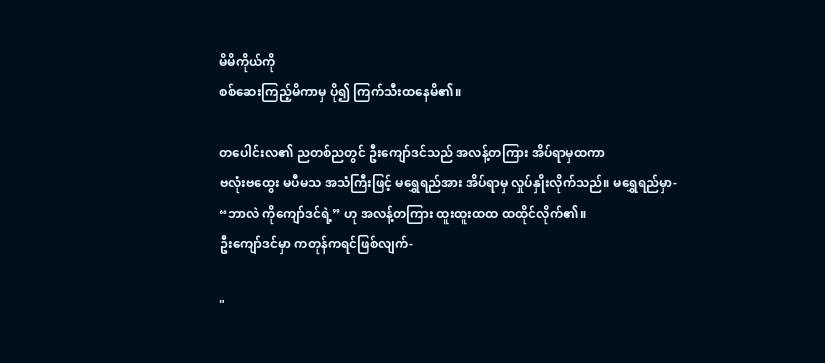မိမိကိုယ်ကို
စစ်ဆေးကြည့်မိကာမှ ပို၍ ကြက်သီးထနေမိ၏။

တပေါင်းလ၏ ညတစ်ညတွင် ဦးကျော်ဒင်သည် အလန့်တကြား အိပ်ရာမှထကာ
ဗလုံးဗထွေး မပီမသ အသံကြီးဖြင့် မရွှေရည်အား အိပ်ရာမှ လှုပ်နှိုးလိုက်သည်။ မရွှေရည်မှာ-
“ဘာလဲ ကိုကျော်ဒင်ရဲ့” ဟု အလန့်တကြား ထူးထူးထထ ထထိုင်လိုက်၏။
ဦးကျော်ဒင်မှာ ကတုန်ကရင်ဖြစ်လျက်-

"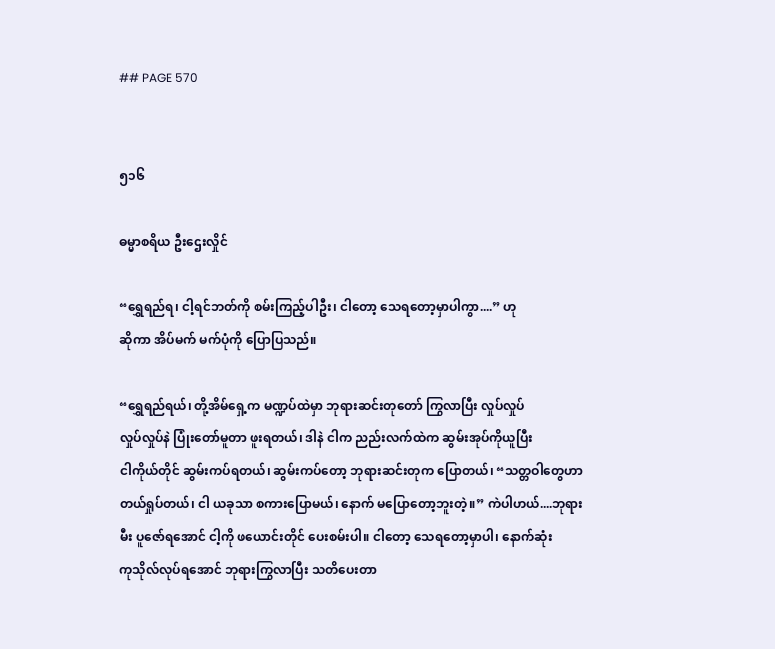## PAGE 570


၅၁၆

ဓမ္မာစရိယ ဦးဌေးလှိုင်

“ရွှေရည်ရ၊ ငါ့ရင်ဘတ်ကို စမ်းကြည့်ပါဦး၊ ငါတော့ သေရတော့မှာပါကွာ....” ဟု
ဆိုကာ အိပ်မက် မက်ပုံကို ပြောပြသည်။

“ရွှေရည်ရယ်၊ တို့အိမ်ရှေ့က မဏ္ဍပ်ထဲမှာ ဘုရားဆင်းတုတော် ကြွလာပြီး လှုပ်လှုပ်
လှုပ်လှုပ်နဲ ပြုံးတော်မူတာ ဖူးရတယ်၊ ဒါနဲ ငါက ညည်းလက်ထဲက ဆွမ်းအုပ်ကိုယူပြီး
ငါကိုယ်တိုင် ဆွမ်းကပ်ရတယ်၊ ဆွမ်းကပ်တော့ ဘုရားဆင်းတုက ပြောတယ်၊ “သတ္တဝါတွေဟာ
တယ်ရှုပ်တယ်၊ ငါ ယခုသာ စကားပြောမယ်၊ နောက် မပြောတော့ဘူးတဲ့။” ကဲပါဟယ်....ဘုရား
မီး ပူဇော်ရအောင် ငါ့ကို ဖယောင်းတိုင် ပေးစမ်းပါ။ ငါတော့ သေရတော့မှာပါ၊ နောက်ဆုံး
ကုသိုလ်လုပ်ရအောင် ဘုရားကြွလာပြီး သတိပေးတာ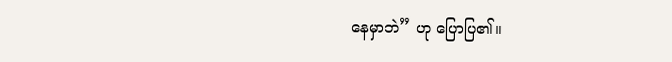နေမှာဘဲ” ဟု ပြောပြ၏။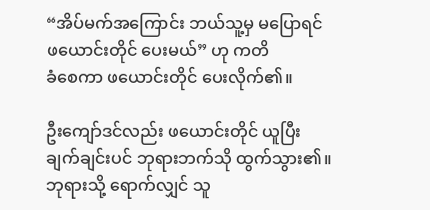“အိပ်မက်အကြောင်း ဘယ်သူ့မှ မပြောရင် ဖယောင်းတိုင် ပေးမယ်” ဟု ကတိ
ခံစေကာ ဖယောင်းတိုင် ပေးလိုက်၏။

ဦးကျော်ဒင်လည်း ဖယောင်းတိုင် ယူပြီး ချက်ချင်းပင် ဘုရားဘက်သို ထွက်သွား၏။
ဘုရားသို့ ရောက်လျှင် သူ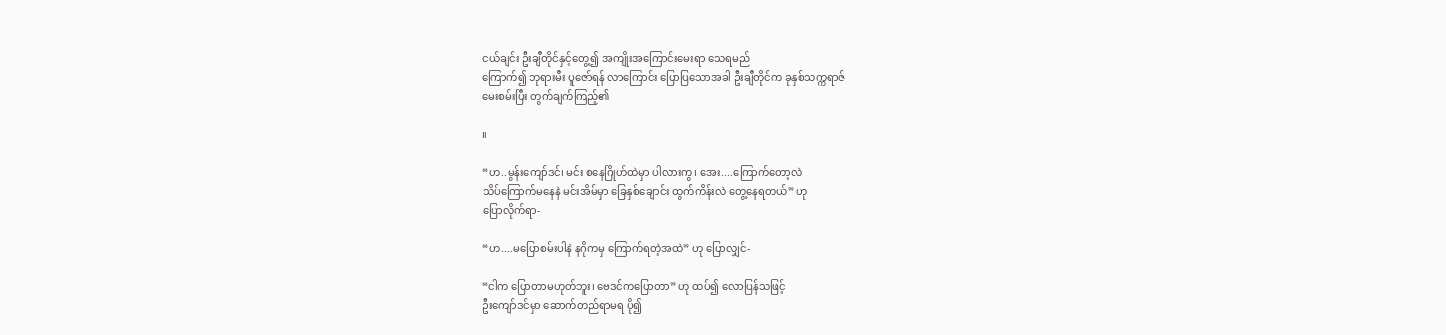ငယ်ချင်း ဦးချီတိုင်နှင့်တွေ့၍ အကျိုးအကြောင်းမေးရာ သေရမည်
ကြောက်၍ ဘုရားမီး ပူဇော်ရန် လာကြောင်း ပြောပြသောအခါ ဦးချီတိုင်က ခုနှစ်သက္ကရာဇ်
မေးစမ်းပြီး တွက်ချက်ကြည့်၏

။

“ဟ..မွန်းကျော်ဒင်၊ မင်း စနေဂြိုဟ်ထဲမှာ ပါလားကွ၊ အေး....ကြောက်တော့လဲ
သိပ်ကြောက်မနေနဲ မင်းအိမ်မှာ ခြေနှစ်ချောင်း ထွက်ကိန်းလဲ တွေ့နေရတယ်” ဟု
ပြောလိုက်ရာ-

“ဟ....မပြောစမ်းပါနဲ နဂိုကမှ ကြောက်ရတဲ့အထဲ” ဟု ပြောလျှင်-

“ငါက ပြောတာမဟုတ်ဘူး၊ ဗေဒင်ကပြောတာ” ဟု ထပ်၍ လောပြန်သဖြင့်
ဦးကျော်ဒင်မှာ ဆောက်တည်ရာမရ ပို၍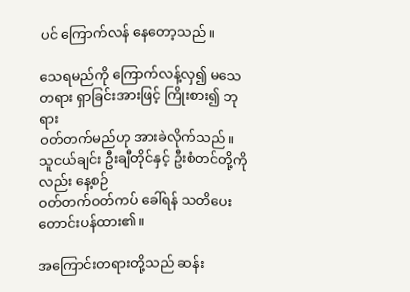ပင် ကြောက်လန် နေတော့သည်။

သေရမည်ကို ကြောက်လန့်လှ၍ မသေတရား ရှာခြင်းအားဖြင့် ကြိုးစား၍ ဘုရား
ဝတ်တက်မည်ဟု အားခဲလိုက်သည်။ သူငယ်ချင်း ဦးချီတိုင်နှင့် ဦးစံတင်တို့ကိုလည်း နေ့စဉ်
ဝတ်တက်ဝတ်ကပ် ခေါ်ရန် သတိပေး တောင်းပန်ထား၏။

အကြောင်းတရားတို့သည် ဆန်း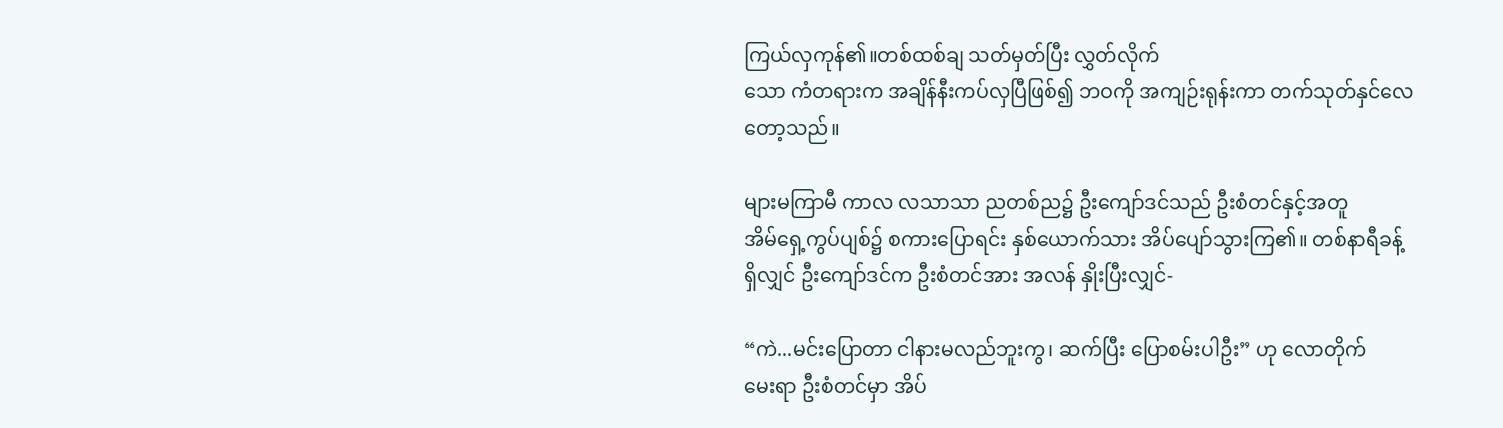ကြယ်လှကုန်၏။တစ်ထစ်ချ သတ်မှတ်ပြီး လွှတ်လိုက်
သော ကံတရားက အချိန်နီးကပ်လှပြီဖြစ်၍ ဘဝကို အကျဉ်းရုန်းကာ တက်သုတ်နှင်လေ
တော့သည်။

များမကြာမီ ကာလ လသာသာ ညတစ်ည၌ ဦးကျော်ဒင်သည် ဦးစံတင်နှင့်အတူ
အိမ်ရှေ့ကွပ်ပျစ်၌ စကားပြောရင်း နှစ်ယောက်သား အိပ်ပျော်သွားကြ၏။ တစ်နာရီခန့်
ရှိလျှင် ဦးကျော်ဒင်က ဦးစံတင်အား အလန် နှိုးပြီးလျှင်-

“ကဲ...မင်းပြောတာ ငါနားမလည်ဘူးကွ၊ ဆက်ပြီး ပြောစမ်းပါဦး” ဟု လောတိုက်
မေးရာ ဦးစံတင်မှာ အိပ်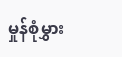မှုန်စုံမွှား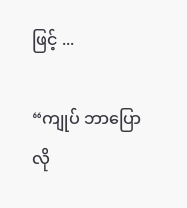ဖြင့် ...

“ကျုပ် ဘာပြောလို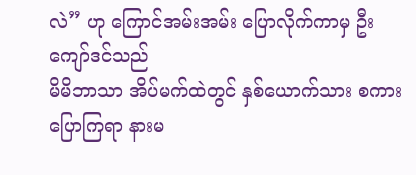လဲ” ဟု ကြောင်အမ်းအမ်း ပြောလိုက်ကာမှ ဦးကျော်ဒင်သည်
မိမိဘာသာ အိပ်မက်ထဲတွင် နှစ်ယောက်သား စကားပြောကြရာ နားမ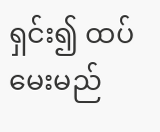ရှင်း၍ ထပ်မေးမည်